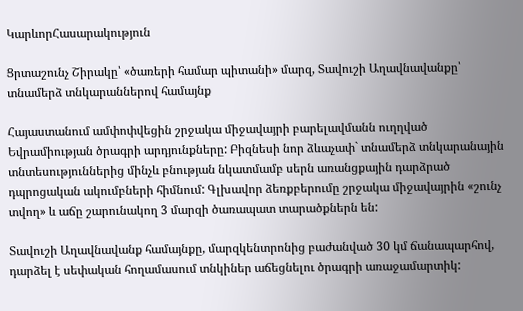ԿարևորՀասարակություն

Ցրտաշունչ Շիրակը՝ «ծառերի համար պիտանի» մարզ, Տավուշի Աղավնավանքը՝ տնամերձ տնկարաններով համայնք

Հայաստանում ամփոփվեցին շրջակա միջավայրի բարելավմանն ուղղված Եվրամիության ծրագրի արդյունքները: Բիզնեսի նոր ձևաչափ` տնամերձ տնկարանային տնտեսություններից մինչև բնության նկատմամբ սերն առանցքային դարձրած դպրոցական ակումբների հիմնում: Գլխավոր ձեռքբերումը շրջակա միջավայրին «շունչ տվող» և աճը շարունակող 3 մարզի ծառապատ տարածքներն են:

Տավուշի Աղավնավանք համայնքը, մարզկենտրոնից բաժանված 30 կմ ճանապարհով, դարձել է սեփական հողամասում տնկիներ աճեցնելու ծրագրի առաջամարտիկ: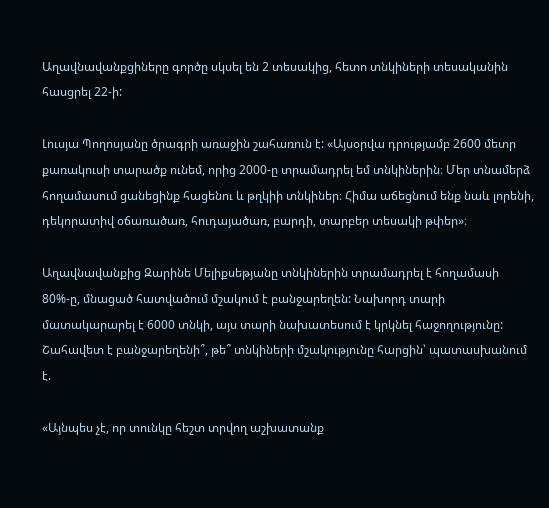Աղավնավանքցիները գործը սկսել են 2 տեսակից, հետո տնկիների տեսականին հասցրել 22-ի:

Լուսյա Պողոսյանը ծրագրի առաջին շահառուն է: «Այսօրվա դրությամբ 2600 մետր քառակուսի տարածք ունեմ, որից 2000-ը տրամադրել եմ տնկիներին։ Մեր տնամերձ հողամասում ցանեցինք հացենու և թղկիի տնկիներ։ Հիմա աճեցնում ենք նաև լորենի, դեկորատիվ օճառածառ, հուդայածառ, բարդի, տարբեր տեսակի թփեր»։

Աղավնավանքից Զարինե Մելիքսեթյանը տնկիներին տրամադրել է հողամասի 80%-ը, մնացած հատվածում մշակում է բանջարեղեն: Նախորդ տարի մատակարարել է 6000 տնկի, այս տարի նախատեսում է կրկնել հաջողությունը: Շահավետ է բանջարեղենի՞, թե՞ տնկիների մշակությունը հարցին՝ պատասխանում է.

«Այնպես չէ, որ տունկը հեշտ տրվող աշխատանք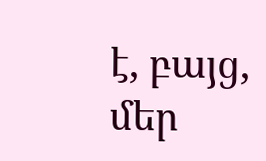է, բայց, մեր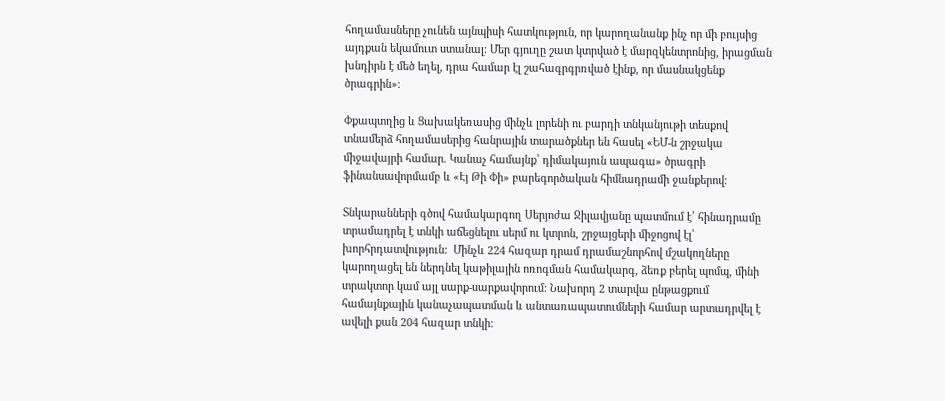հողամասները չունեն այնպիսի հատկություն, որ կարողանանք ինչ որ մի բույսից այդքան եկամուտ ստանալ։ Մեր գյուղը շատ կտրված է մարզկենտրոնից, իրացման խնդիրն է մեծ եղել, դրա համար էլ շահագրգրռված էինք, որ մասնակցենք ծրագրին»։

Փքապտղից և Ցախակեռասից մինչև լորենի ու բարդի տնկանյութի տեսքով տնամերձ հողամասերից հանրային տարածքներ են հասել «ԵՄ-ն շրջակա միջավայրի համար. Կանաչ համայնք՝ դիմակայուն ապագա» ծրագրի ֆինանսավորմամբ և «Էյ Թի Փի» բարեգործական հիմնադրամի ջանքերով։

Տնկարանների գծով համակարգող Սերյոժա Ջիլավյանը պատմում է՝ հինադրամը տրամադրել է տնկի աճեցնելու սերմ ու կտրոն, շրջայցերի միջոցով էլ՝ խորհրդատվություն:  Մինչև 224 հազար դրամ դրամաշնորհով մշակողները կարողացել են ներդնել կաթիլային ոռոգման համակարգ, ձեռք բերել պոմպ, մինի տրակտոր կամ այլ սարք-սարքավորում: Նախորդ 2 տարվա ընթացքում համայնքային կանաչապատման և անտառապատումների համար արտադրվել է ավելի քան 204 հազար տնկի: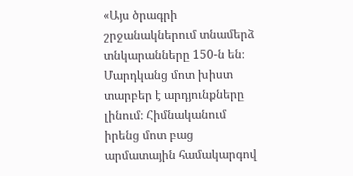«Այս ծրագրի շրջանակներում տնամերձ տնկարանները 150-ն են։ Մարդկանց մոտ խիստ տարբեր է արդյունքները լինում։ Հիմնականում իրենց մոտ բաց արմատային համակարգով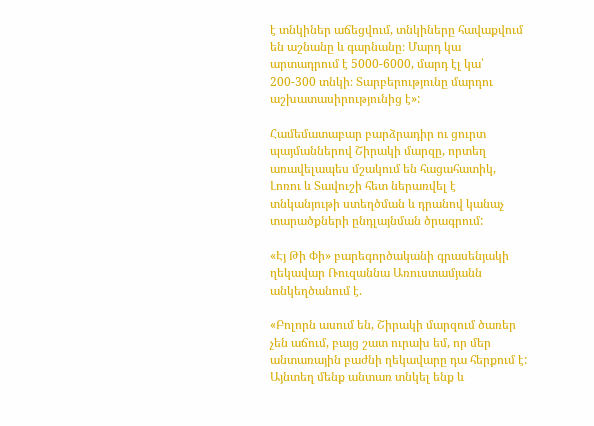է տնկիներ աճեցվում, տնկիները հավաքվում են աշնանը և գարնանը։ Մարդ կա արտադրում է 5000-6000, մարդ էլ կա՝ 200-300 տնկի։ Տարբերությունը մարդու աշխատասիրությունից է»:

Համեմատաբար բարձրադիր ու ցուրտ պայմաններով Շիրակի մարզը, որտեղ առավելապես մշակում են հացահատիկ, Լոռու և Տավուշի հետ ներառվել է տնկանյութի ստեղծման և դրանով կանաչ տարածքների ընդլայնման ծրագրում:

«Էյ Թի Փի» բարեգործականի գրասենյակի ղեկավար Ռուզաննա Առուստամյանն անկեղծանում է.

«Բոլորն ասում են, Շիրակի մարզում ծառեր չեն աճում, բայց շատ ուրախ եմ, որ մեր անտառային բաժնի ղեկավարը դա հերքում է: Այնտեղ մենք անտառ տնկել ենք և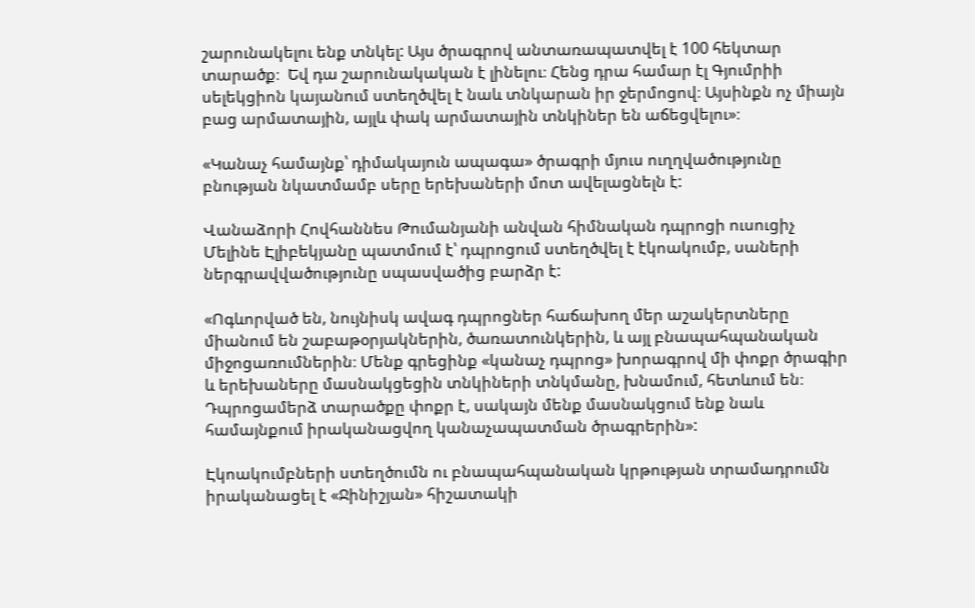շարունակելու ենք տնկել: Այս ծրագրով անտառապատվել է 100 հեկտար տարածք։  Եվ դա շարունակական է լինելու։ Հենց դրա համար էլ Գյումրիի սելեկցիոն կայանում ստեղծվել է նաև տնկարան իր ջերմոցով։ Այսինքն ոչ միայն բաց արմատային, այլև փակ արմատային տնկիներ են աճեցվելու»։

«Կանաչ համայնք՝ դիմակայուն ապագա» ծրագրի մյուս ուղղվածությունը բնության նկատմամբ սերը երեխաների մոտ ավելացնելն է:

Վանաձորի Հովհաննես Թումանյանի անվան հիմնական դպրոցի ուսուցիչ Մելինե Էլիբեկյանը պատմում է՝ դպրոցում ստեղծվել է էկոակումբ, սաների ներգրավվածությունը սպասվածից բարձր է:

«Ոգևորված են, նույնիսկ ավագ դպրոցներ հաճախող մեր աշակերտները միանում են շաբաթօրյակներին, ծառատունկերին, և այլ բնապահպանական միջոցառումներին։ Մենք գրեցինք «կանաչ դպրոց» խորագրով մի փոքր ծրագիր և երեխաները մասնակցեցին տնկիների տնկմանը, խնամում, հետևում են։ Դպրոցամերձ տարածքը փոքր է, սակայն մենք մասնակցում ենք նաև համայնքում իրականացվող կանաչապատման ծրագրերին»:

Էկոակումբների ստեղծումն ու բնապահպանական կրթության տրամադրումն իրականացել է «Ջինիշյան» հիշատակի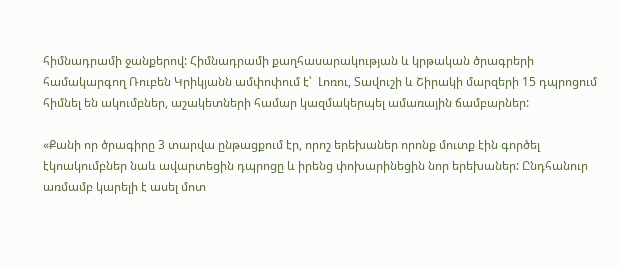հիմնադրամի ջանքերով: Հիմնադրամի քաղհասարակության և կրթական ծրագրերի համակարգող Ռուբեն Կրիկյանն ամփոփում է՝  Լոռու, Տավուշի և Շիրակի մարզերի 15 դպրոցում հիմնել են ակումբներ, աշակետների համար կազմակերպել ամառային ճամբարներ:

«Քանի որ ծրագիրը 3 տարվա ընթացքում էր, որոշ երեխաներ որոնք մուտք էին գործել էկոակումբներ նաև ավարտեցին դպրոցը և իրենց փոխարինեցին նոր երեխաներ: Ընդհանուր առմամբ կարելի է ասել մոտ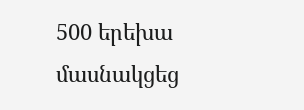500 երեխա մասնակցեց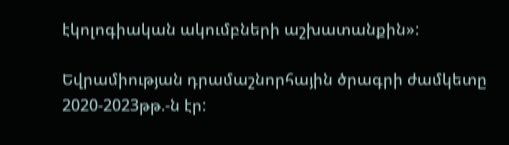էկոլոգիական ակումբների աշխատանքին»:

Եվրամիության դրամաշնորհային ծրագրի ժամկետը 2020-2023թթ.-ն էր: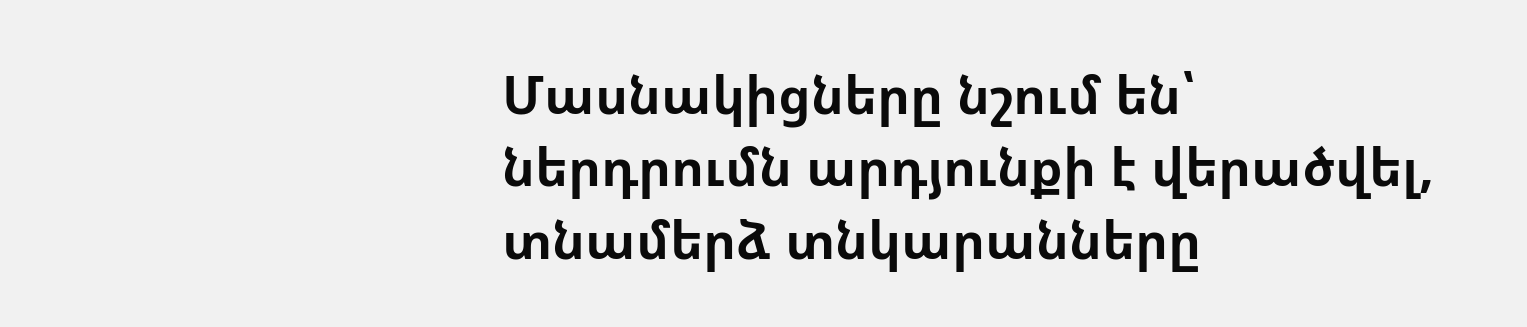Մասնակիցները նշում են՝ ներդրումն արդյունքի է վերածվել, տնամերձ տնկարանները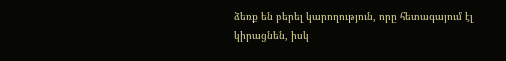ձեռք են բերել կարողություն, որը հետագայում էլ կիրացնեն, իսկ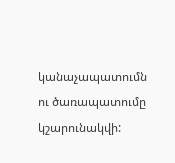կանաչապատումն ու ծառապատումը կշարունակվի: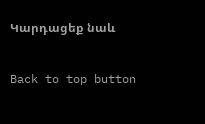Կարդացեք նաև

Back to top button